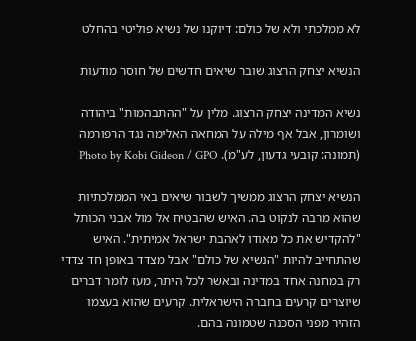לא ממלכתי ולא של כולם: דיוקנו של נשיא פוליטי בהחלט

הנשיא יצחק הרצוג שובר שיאים חדשים של חוסר מודעות

נשיא המדינה יצחק הרצוג. מלין על "ההתבהמות" ביהודה ושומרון, אבל אף מילה על המחאה האלימה נגד הרפורמה (תמונה: קובעי גדעון, לע"מ). Photo by Kobi Gideon / GPO

הנשיא יצחק הרצוג ממשיך לשבור שיאים באי הממלכתיות שהוא מרבה לנקוט בה. האיש שהבטיח אל מול אבני הכותל "להקדיש את כל מאודו לאהבת ישראל אמיתית". האיש שהתחייב להיות "הנשיא של כולם" אבל מצדד באופן חד צדדי רק במחנה אחד במדינה ובאשר לכל היתר, מעז לומר דברים שיוצרים קרעים בחברה הישראלית. קרעים שהוא בעצמו הזהיר מפני הסכנה שטמונה בהם.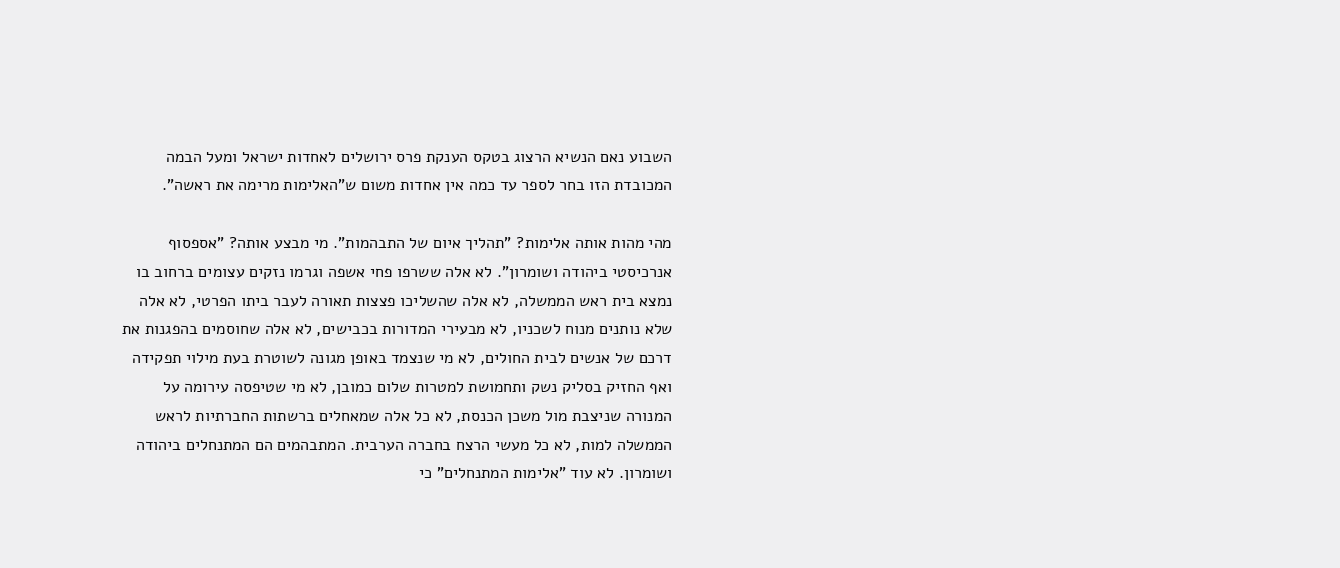השבוע נאם הנשיא הרצוג בטקס הענקת פרס ירושלים לאחדות ישראל ומעל הבמה המכובדת הזו בחר לספר עד כמה אין אחדות משום ש"האלימות מרימה את ראשה".

מהי מהות אותה אלימות? "תהליך איום של התבהמות". מי מבצע אותה? "אספסוף אנרכיסטי ביהודה ושומרון". לא אלה ששרפו פחי אשפה וגרמו נזקים עצומים ברחוב בו נמצא בית ראש הממשלה, לא אלה שהשליכו פצצות תאורה לעבר ביתו הפרטי, לא אלה שלא נותנים מנוח לשכניו, לא מבעירי המדורות בכבישים, לא אלה שחוסמים בהפגנות את דרכם של אנשים לבית החולים, לא מי שנצמד באופן מגונה לשוטרת בעת מילוי תפקידה ואף החזיק בסליק נשק ותחמושת למטרות שלום כמובן, לא מי שטיפסה עירומה על המנורה שניצבת מול משכן הכנסת, לא כל אלה שמאחלים ברשתות החברתיות לראש הממשלה למות, לא כל מעשי הרצח בחברה הערבית. המתבהמים הם המתנחלים ביהודה ושומרון. לא עוד "אלימות המתנחלים" כי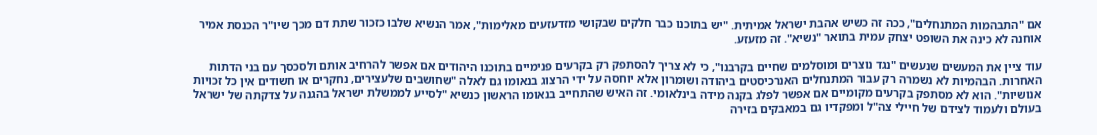אם "התבהמות המתנחלים", ככה זה כשיש אהבת ישראל אמיתית. "יש בתוכנו כבר חלקים שבקושי מזדעזעים מאלימות", אמר הנשיא שלבו כזכור שתת דם מכך שיו"ר הכנסת אמיר אוחנה לא כינה את השופט יצחק עמית בתואר "נשיא". זה מזעזע.

עוד ציין את המעשים שנעשים "נגד נוצרים ומוסלמים שחיים בקרבנו", כי לא צריך להסתפק רק בקרעים פנימיים בתוכנו היהודים אם אפשר להרחיב אותם ולסכסך עם בני הדתות האחרות. הבהמיות לא נשמרה רק עבור המתנחלים האנרכיסטים ביהודה ושומרון אלא יוחסה על ידי הרצוג בנאומו גם לאלה "שחושבים שלעצירים, נחקרים או חשודים אין כל זכויות אנושיות". הוא לא מסתפק בקרעים מקומיים אם אפשר לפלג בקנה מידה בינלאומי. זה האיש שהתחייב בנאומו הראשון כנשיא "לסייע לממשלת ישראל בהגנה על צדקתה של ישראל בעולם ולעמוד לצידם של חיילי צה"ל ומפקדיו גם במאבקים בזירה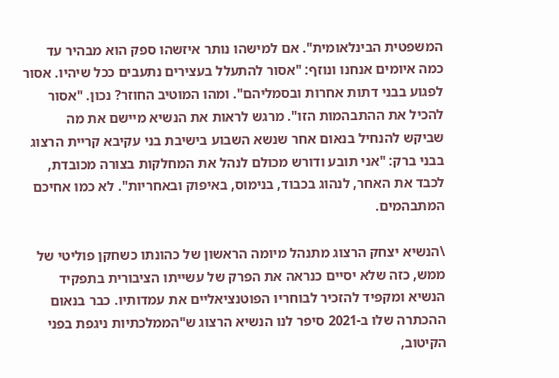המשפטית הבינלאומית". אם למישהו נותר איזשהו ספק הוא מבהיר עד כמה איומים אנחנו ונוזף: "אסור להתעלל בעצירים נתעבים ככל שיהיו. אסור לפגוע בבני דתות אחרות ובסמליהם". ומהו המוטיב החוזר? נכון. "אסור להכיל את ההתבהמות הזו". מרגש לראות את הנשיא מיישם את מה שביקש להנחיל בנאום אחר שנשא השבוע בישיבת בני עקיבא קריית הרצוג בבני ברק: "אני תובע ודורש מכולם לנהל את המחלקות בצורה מכובדת, לכבד את האחר, לנהוג בכבוד, בנימוס, באיפוק ובאחריות". לא כמו אחיכם המתבהמים.

\הנשיא יצחק הרצוג מתנהל מיומה הראשון של כהונתו כשחקן פוליטי של ממש, כזה שלא יסיים כנראה את הפרק של עשייתו הציבורית בתפקיד הנשיא ומקפיד להזכיר לבוחריו הפוטנציאליים את עמדותיו. כבר בנאום ההכתרה שלו ב-2021 סיפר לנו הנשיא הרצוג ש"הממלכתיות ניגפת בפני הקיטוב,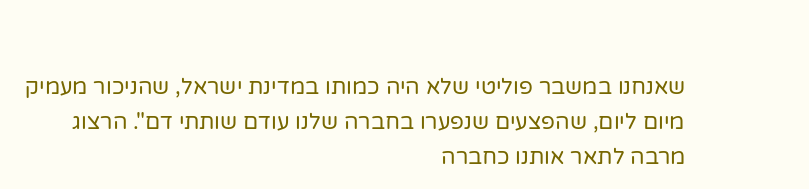שאנחנו במשבר פוליטי שלא היה כמותו במדינת ישראל, שהניכור מעמיק מיום ליום, שהפצעים שנפערו בחברה שלנו עודם שותתי דם". הרצוג מרבה לתאר אותנו כחברה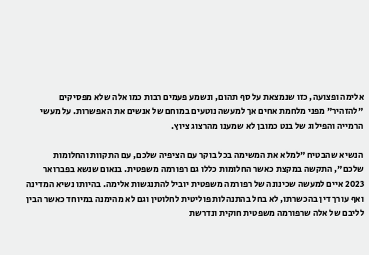אלימה ופצועה, כזו שנמצאת על סף תהום, ונשמע פעמים רבות כמו אלה שלא מפסיקים "להזהיר" מפני מלחמת אחים אך למעשה נוטעים במוחם של אנשים את האפשרות. על מעשי הרמייה והפילוג של בנט כמובן לא שמענו מהרצוג ציוץ.

הנשיא שהבטיח "למלא את המשימה בכל בוקר עם הציפיה שלכם, עם התקוות והחלומות שלכם", התקשה במקצת כאשר החלומות כללו גם רפורמה משפטית. בנאום שנשא בפברואר 2023 איים למעשה שכינונה של רפורמה משפטית יוביל להתנגשות אלימה. בהיותו נשיא המדינה ואף עורך דין בהכשרתו, לא בחל בהתנהלות פוליטית לחלוטין וגם לא מהימנה במיוחד כאשר הבין לליבם של אלה שרפורמה משפטית חוקית ונדרשת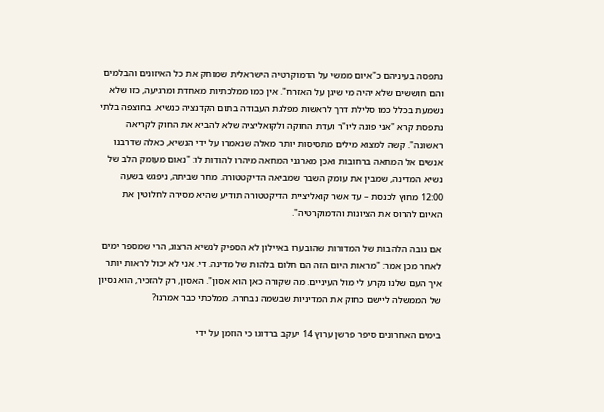נתפסה בעיניהם כ"איום ממשי על הדמוקרטיה הישראלית שמוחק את כל האיזונים והבלמים והם חוששים שלא יהיה מי שיגן על האזרח". אין כמו ממלכתיות מאחדת ומרגיעה, כזו שלא נשמעת בכלל כמו סלילת דרך לראשות מפלגת העבודה בתום הקדנציה כנשיא. בחוצפה בלתי נתפסת קרא "אני פונה ליו"ר ועדת החוקה ולקואליציה שלא להביא את החוק לקריאה ראשונה". קשה למצוא מילים מתסיסות יותר מאלה שנאמרו על ידי הנשיא, כאלה שדרבנו אנשים אל המחאה ברחובות ואכן מארגני המחאה מיהרו להודות לו: "נאום מעומק הלב של נשיא המדינה, שמבין את עומק השבר שמביאה הדיקטטורה. מחר שביתה, ניפגש בשעה 12:00 מחוץ לכנסת – עד אשר קואליציית הדיקטטורה תודיע שהיא מסירה לחלוטין את האיום להרוס את הציונות והדמוקרטיה".

אם גובה הלהבות של המדורות שהובערו באיילון לא הספיק לנשיא הרצוג, הרי שמספר ימים לאחר מכן אמר: "מראות היום הזה הם חלום בלהות של מדינה. די. אני לא יכול לראות יותר איך העם שלנו נקרע לי מול העיניים. מה שקורה כאן הוא אסון". האסון, רק להזכיר, הוא נסיון של הממשלה ליישם כחוק את המדיניות שבשמה נבחרה. ממלכתי כבר אמרנו?

בימים האחרונים סיפר פרשן ערוץ 14 יעקב ברדוגו כי הוזמן על ידי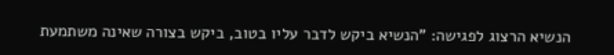הנשיא הרצוג לפגישה: "הנשיא ביקש לדבר עליו בטוב, ביקש בצורה שאינה משתמעת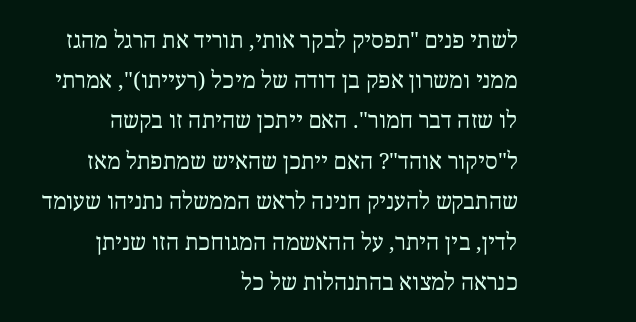לשתי פנים "תפסיק לבקר אותי, תוריד את הרגל מהגז ממני ומשרון אפק בן דודה של מיכל (רעייתו)", אמרתי לו שזה דבר חמור". האם ייתכן שהיתה זו בקשה ל"סיקור אוהד"? האם ייתכן שהאיש שמתפתל מאז שהתבקש להעניק חנינה לראש הממשלה נתניהו שעומד לדין, בין היתר, על ההאשמה המגוחכת הזו שניתן כנראה למצוא בהתנהלות של כל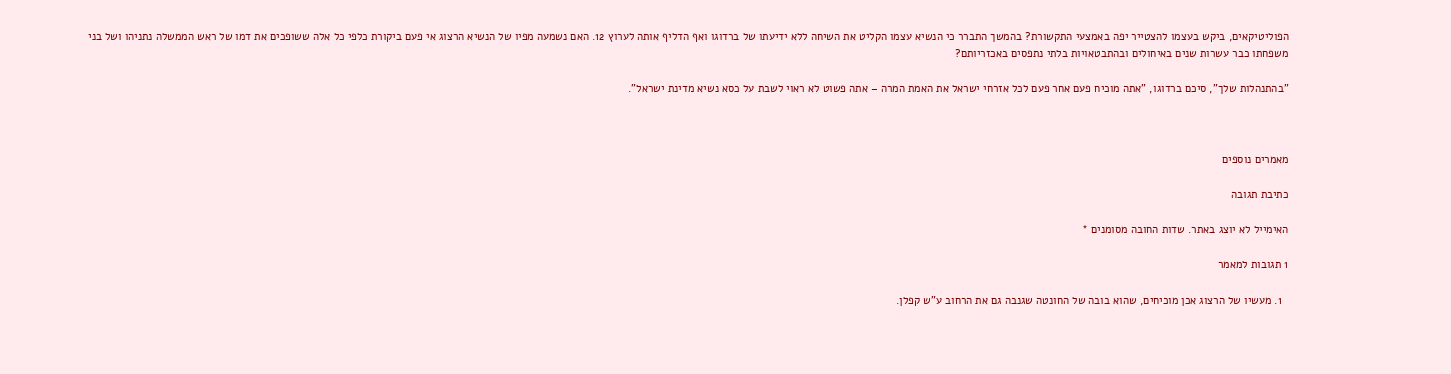הפוליטיקאים, ביקש בעצמו להצטייר יפה באמצעי התקשורת? בהמשך התברר כי הנשיא עצמו הקליט את השיחה ללא ידיעתו של ברדוגו ואף הדליף אותה לערוץ 12. האם נשמעה מפיו של הנשיא הרצוג אי פעם ביקורת כלפי כל אלה ששופכים את דמו של ראש הממשלה נתניהו ושל בני משפחתו כבר עשרות שנים באיחולים ובהתבטאויות בלתי נתפסים באכזריותם?

"בהתנהלות שלך", סיכם ברדוגו, "אתה מוכיח פעם אחר פעם לכל אזרחי ישראל את האמת המרה – אתה פשוט לא ראוי לשבת על כסא נשיא מדינת ישראל".



מאמרים נוספים

כתיבת תגובה

האימייל לא יוצג באתר. שדות החובה מסומנים *

1 תגובות למאמר

  1. מעשיו של הרצוג אכן מוכיחים, שהוא בובה של החונטה שגנבה גם את הרחוב ע"ש קפלן.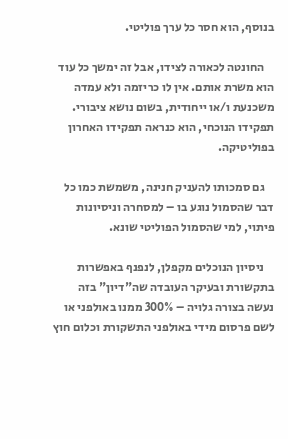בנוסף, הוא חסר כל ערך פוליטי.

    החונטה לכאורה לצידו, אבל זה ימשך כל עוד הוא משרת אותם. אין לו כריזמה ולא עמדה משכנעת ו/או ייחודית, בשום נושא ציבורי. תפקידו הנוכחי, הוא כנראה תפקידו האחרון בפוליטיקה.

    גם סמכותו להעניק חנינה, משמשת כמו כל דבר שהסמול נוגע בו – למסחרה וניסיונות פיתוי, למי שהסמול הפוליטי שונא.

    ניסיון הנוכלים מקפלן, לנפנף באפשרות בתקשורת ובעיקר העובדה שה"דיון" בזה נעשה בצורה גלויה – 300% ממנו באולפני או לשם פרסום מידי באולפני התשקורת וכלום חוץ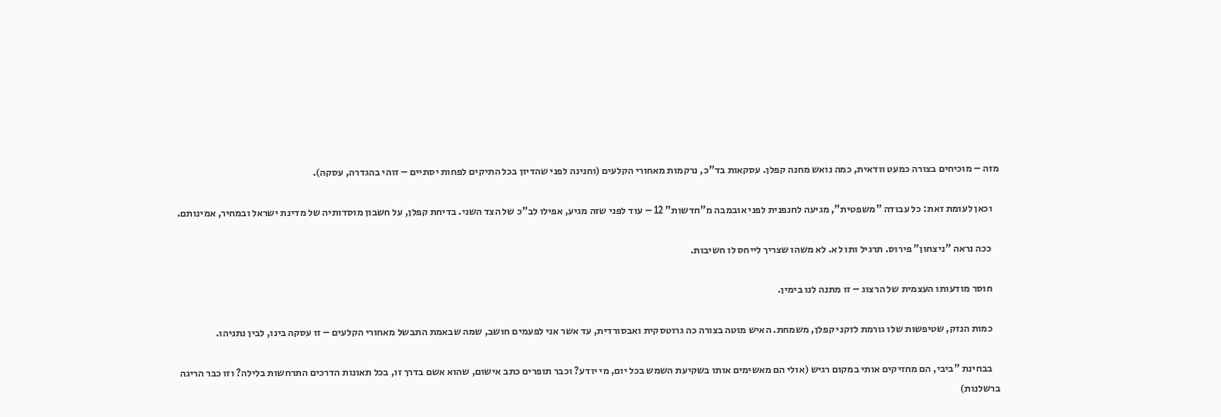מזה – מוכיחים בצורה כמעט וודאית, כמה נואש מחנה קפלן. עסקאות בד"כ, נרקמות מאחורי הקלעים (וחנינה לפני שהדיון בכל התיקים לפחות יסתיים – זוהי בהגדרה, עסקה).

    וכאן לעומת זאת: כל עבודה "משפטית", מגיעה לחנפנית לפני אובמבה מ"חדשות" 12 – עוד לפני שזה מגיע, אפילו לב"כ של הצד השני. בדיחת קפלן, על חשבון מוסדותיה של מדינת ישראל ובמחיר, אמינותם.

    ככה נראה "ניצחון" פירוס. תרגיל ותו לא. לא משהו שצריך לייחס לו חשיבות.

    חוסר מודעותו העצמית של הרצוג – זו מתנה לנו בימין.

    כמות הנזק, שטיפשות שלו גורמת לזקני קפלן, משמחת. האיש מוטה בצורה כה גרוטסקית ואבסורדית, עד אשר אני לפעמים חושב, שמה שבאמת התבשל מאחורי הקלעים – זו עסקה בינו, לבין נתניהו.

    בבחינת "ביבי, הם מחזיקים אותי במקום רגיש (אולי הם מאשימים אותו בשקיעת השמש בכל יום, מי יודע? וכבר תופרים כתב אישום, שהוא אשם בדרך זו, בכל תאונות הדרכים התרחשות בלילה? וזו כבר הריגה ברשלנות)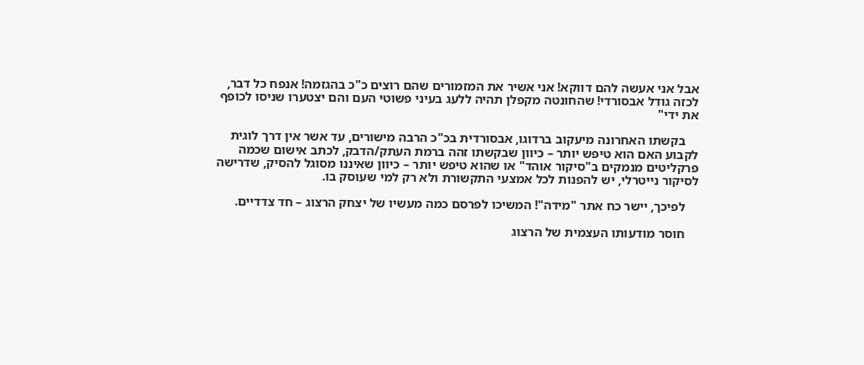אבל אני אעשה להם דווקא! אני אשיר את המזמורים שהם רוצים כ"כ בהגזמה! אנפח כל דבר, לכזה גודל אבסורדי! שהחונטה מקפלן תהיה ללעג בעיני פשוטי העם והם יצטערו שניסו לכופף את ידי"

    בקשתו האחרונה מיעקוב ברדוגו, אבסורדית בכ"כ הרבה מישורים, עד אשר אין דרך לוגית לקבוע האם הוא טיפש יותר – כיוון שבקשתו זהה ברמת העתק/הדבק, לכתב אישום שכמה פרקליטים מנמקים ב"סיקור אוהד" או שהוא טיפש יותר – כיוון שאיננו מסוגל להסיק, שדרישה לסיקור נייטרלי, יש להפנות לכל אמצעי התקשורת ולא רק למי שעוסק בו.

    לפיכך, יישר כח אתר "מידה"! המשיכו לפרסם כמה מעשיו של יצחק הרצוג – חד צדדיים.

    חוסר מודעותו העצמית של הרצוג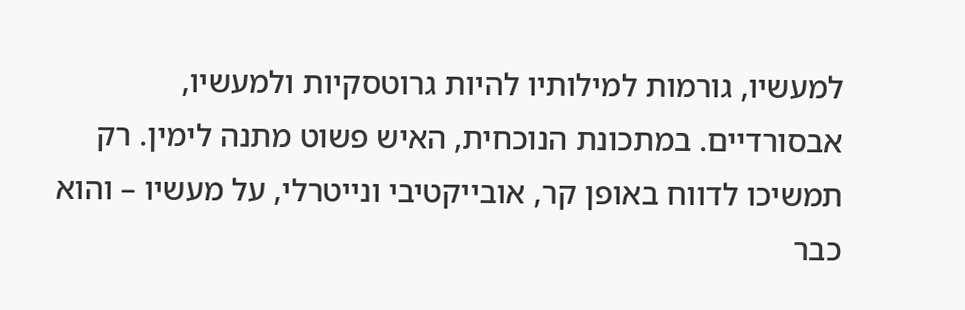למעשיו, גורמות למילותיו להיות גרוטסקיות ולמעשיו, אבסורדיים. במתכונת הנוכחית, האיש פשוט מתנה לימין. רק תמשיכו לדווח באופן קר, אובייקטיבי ונייטרלי, על מעשיו – והוא כבר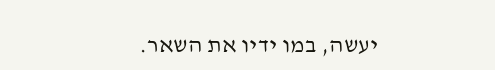יעשה, במו ידיו את השאר.